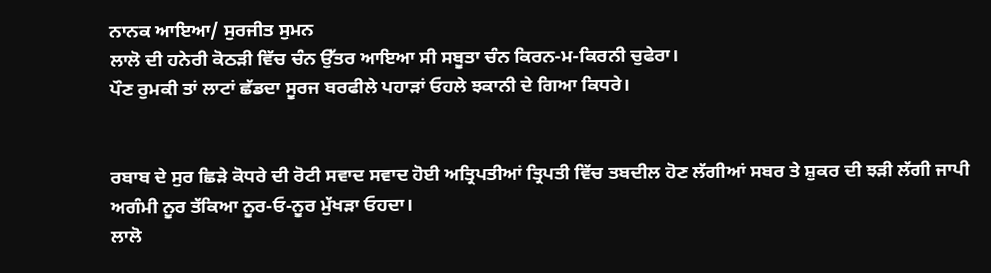ਨਾਨਕ ਆਇਆ/ ਸੁਰਜੀਤ ਸੁਮਨ
ਲਾਲੋ ਦੀ ਹਨੇਰੀ ਕੋਠੜੀ ਵਿੱਚ ਚੰਨ ਉੱਤਰ ਆਇਆ ਸੀ ਸਬੂਤਾ ਚੰਨ ਕਿਰਨ-ਮ-ਕਿਰਨੀ ਚੁਫੇਰਾ।
ਪੌਣ ਰੁਮਕੀ ਤਾਂ ਲਾਟਾਂ ਛੱਡਦਾ ਸੂਰਜ ਬਰਫੀਲੇ ਪਹਾੜਾਂ ਓਹਲੇ ਝਕਾਨੀ ਦੇ ਗਿਆ ਕਿਧਰੇ।


ਰਬਾਬ ਦੇ ਸੁਰ ਛਿੜੇ ਕੋਧਰੇ ਦੀ ਰੋਟੀ ਸਵਾਦ ਸਵਾਦ ਹੋਈ ਅਤ੍ਰਿਪਤੀਆਂ ਤ੍ਰਿਪਤੀ ਵਿੱਚ ਤਬਦੀਲ ਹੋਣ ਲੱਗੀਆਂ ਸਬਰ ਤੇ ਸ਼ੁਕਰ ਦੀ ਝੜੀ ਲੱਗੀ ਜਾਪੀ ਅਗੰਮੀ ਨੂਰ ਤੱਕਿਆ ਨੂਰ-ਓ-ਨੂਰ ਮੁੱਖੜਾ ਓਹਦਾ।
ਲਾਲੋ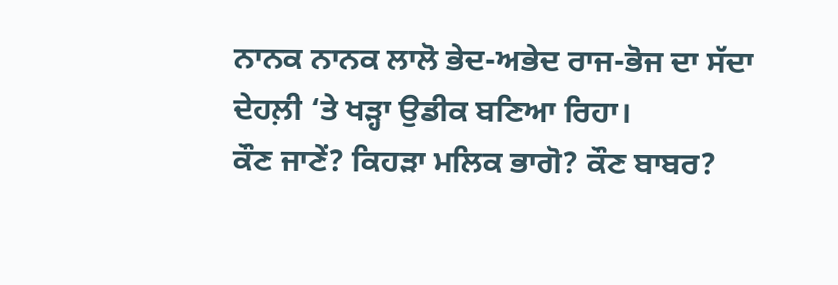ਨਾਨਕ ਨਾਨਕ ਲਾਲੋ ਭੇਦ-ਅਭੇਦ ਰਾਜ-ਭੋਜ ਦਾ ਸੱਦਾ ਦੇਹਲ਼ੀ ‘ਤੇ ਖੜ੍ਹਾ ਉਡੀਕ ਬਣਿਆ ਰਿਹਾ।
ਕੌਣ ਜਾਣੇਂ? ਕਿਹੜਾ ਮਲਿਕ ਭਾਗੋ? ਕੌਣ ਬਾਬਰ?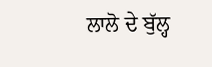ਲਾਲੋ ਦੇ ਬੁੱਲ੍ਹ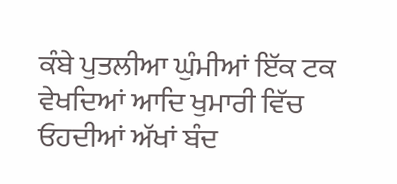ਕੰਬੇ ਪੁਤਲੀਆ ਘੁੰਮੀਆਂ ਇੱਕ ਟਕ ਵੇਖਦਿਆਂ ਆਦਿ ਖੁਮਾਰੀ ਵਿੱਚ ਓਹਦੀਆਂ ਅੱਖਾਂ ਬੰਦ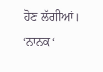ਹੋਣ ਲੱਗੀਆਂ। ‘ਨਾਨਕ‘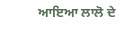ਆਇਆ ਲਾਲੋ ਦੇ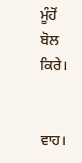ਮੂੰਹੋਂ ਬੋਲ ਕਿਰੇ।


ਵਾਹ।